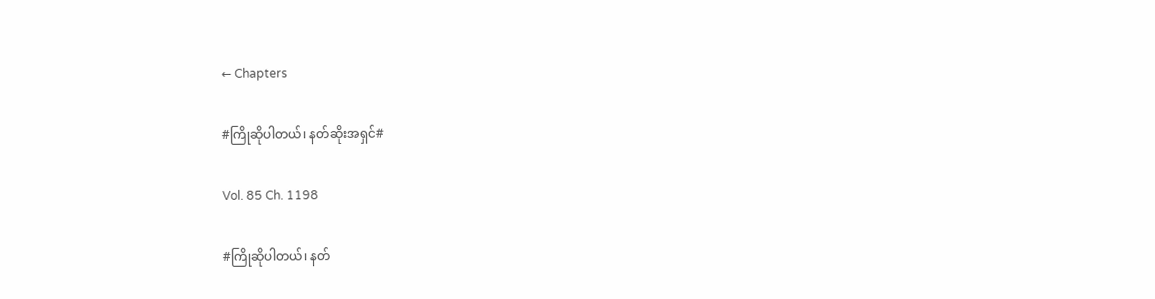← Chapters

#ကြိုဆိုပါတယ်၊ နတ်ဆိုးအရှင်#

Vol. 85 Ch. 1198

#ကြိုဆိုပါတယ်၊ နတ်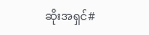ဆိုးအရှင်#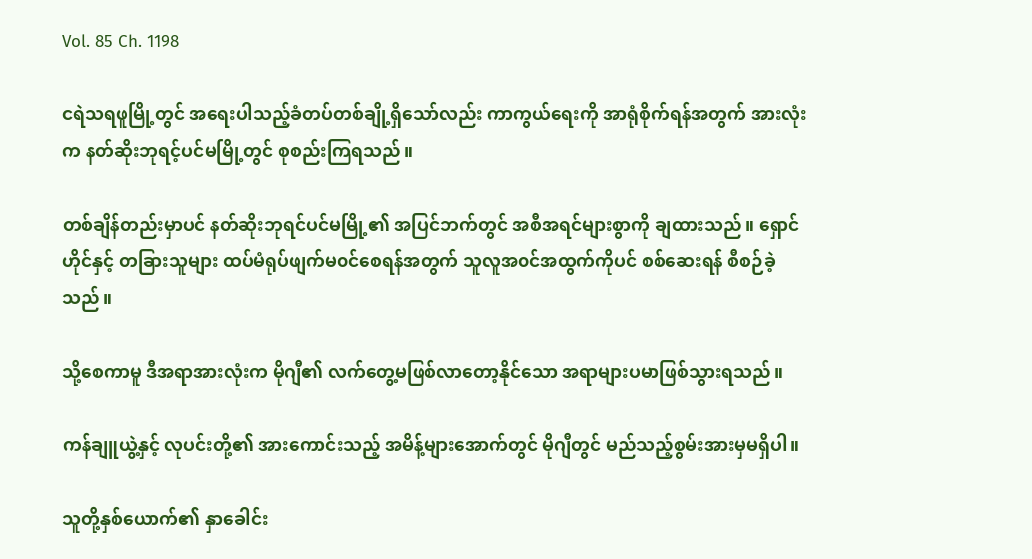Vol. 85 Ch. 1198

ငရဲသရဖူမြို့တွင် အရေးပါသည့်ခံတပ်တစ်ချို့ရှိသော်လည်း ကာကွယ်ရေးကို အာရုံစိုက်ရန်အတွက် အားလုံးက နတ်ဆိုးဘုရင့်ပင်မမြို့တွင် စုစည်းကြရသည်။

တစ်ချိန်တည်းမှာပင် နတ်ဆိုးဘုရင်ပင်မမြို့၏ အပြင်ဘက်တွင် အစီအရင်များစွာကို ချထားသည်။ ရှောင်ဟိုင်နှင့် တခြားသူများ ထပ်မံရုပ်ဖျက်မ၀င်စေရန်အတွက် သူလူအ၀င်အထွက်ကိုပင် စစ်ဆေးရန် စီစဉ်ခဲ့သည်။

သို့စေကာမူ ဒီအရာအားလုံးက မိုဂျီ၏ လက်တွေ့မဖြစ်လာတော့နိုင်သော အရာများပမာဖြစ်သွားရသည်။

ကန်ချူယွဲ့နှင့် လုပင်းတို့၏ အားကောင်းသည့် အမိန့်များအောက်တွင် မိုဂျီတွင် မည်သည့်စွမ်းအားမှမရှိပါ။

သူတို့နှစ်ယောက်၏ နှာခေါင်း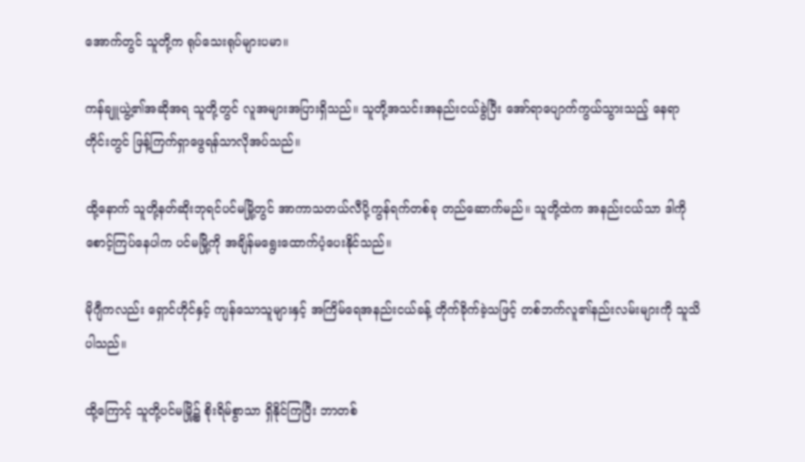အောက်တွင် သူတို့က ရုပ်သေးရုပ်များပမာ။

ကန်ချူယွဲ့၏အဆိုအရ သူတို့တွင် လူအများအပြားရှိသည်။ သူတို့အသင်းအနည်းငယ်ခွဲပြီး အော်ရာပျောက်ကွယ်သွားသည့် နေရာတိုင်းတွင် ဖြန့်ကြက်ရှာဖွေရန်သာလိုအပ်သည်။

ထို့နောက် သူတို့နတ်ဆိုးဘုရင်ပင်မမြို့တွင် အာကာသတယ်လီပို့ကွန်ရက်တစ်ခု တည်ဆောက်မည်။ သူတို့ထဲက အနည်းငယ်သာ ဒါကိုစောင့်ကြပ်နေပါက ပင်မမြို့ကို အချိန်မရွေးထောက်ပံ့ပေးနိုင်သည်။

မိုဂျီကလည်း ရှောင်ဟိုင်နှင့် ကျန်သောသူများနှင့် အကြိမ်ရေအနည်းငယ်ခန့် တိုက်ခိုက်ခဲ့သဖြင့် တစ်ဘက်လူ၏နည်းလမ်းများကို သူသိပါသည်။

ထို့ကြောင့် သူတို့ပင်မမြို့၌ စိုးရိမ်စွာသာ ရှိနိုင်ကြပြီး ဘာတစ်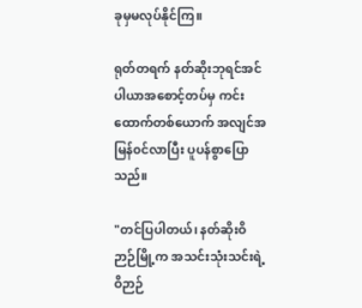ခုမှမလုပ်နိုင်ကြ။

ရုတ်တရက် နတ်ဆိုးဘုရင်အင်ပါယာအစောင့်တပ်မှ ကင်းထောက်တစ်ယောက် အလျင်အမြန်၀င်လာပြီး ပူပန်စွာပြောသည်။

"တင်ပြပါတယ်၊ နတ်ဆိုးဝိဉာဉ်မြို့က အသင်းသုံးသင်းရဲ့ ဝိဉာဉ်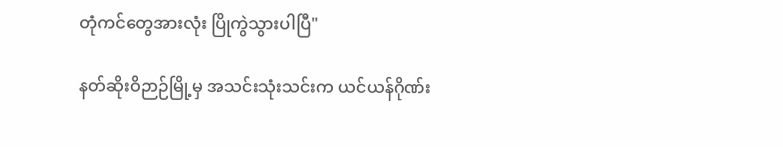တုံကင်တွေအားလုံး ပြိုကွဲသွားပါပြီ"

နတ်ဆိုးဝိဉာဉ်မြို့မှ အသင်းသုံးသင်းက ယင်ယန်ဂိုဏ်း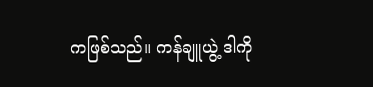ကဖြစ်သည်။ ကန်ချူယွဲ့ ဒါကို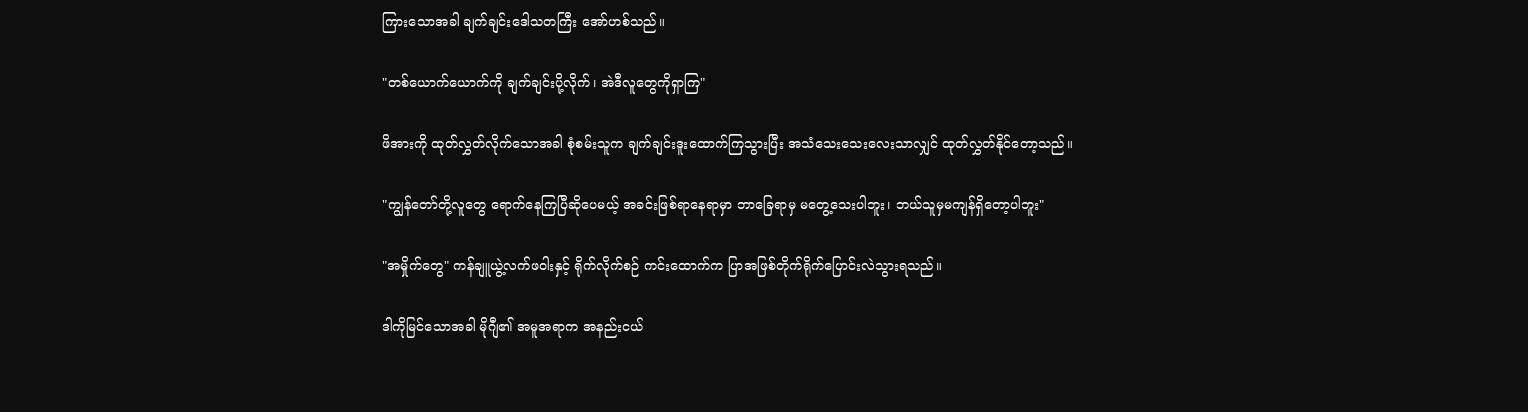ကြားသောအခါ ချက်ချင်းဒေါသတကြီး အော်ဟစ်သည်။

"တစ်ယောက်ယောက်ကို ချက်ချင်းပို့လိုက်၊ အဲဒီလူတွေကိုရှာကြ"

ဖိအားကို ထုတ်လွှတ်လိုက်သောအခါ စုံစမ်းသူက ချက်ချင်းဒူးထောက်ကြသွားပြီး အသံသေးသေးလေးသာလျှင် ထုတ်လွှတ်နိုင်တော့သည်။

"ကျွန်တော်တို့လူတွေ ရောက်နေကြပြီဆိုပေမယ့် အခင်းဖြစ်ရာနေရာမှာ ဘာခြေရာမှ မတွေ့သေးပါဘူး၊ ဘယ်သူမှမကျန်ရှိတော့ပါဘူး"

"အမှိုက်တွေ" ကန်ချူယွဲ့လက်ဖဝါးနှင့် ရိုက်လိုက်စဉ် ကင်းထောက်က ပြာအဖြစ်တိုက်ရိုက်ပြောင်းလဲသွားရသည်။

ဒါကိုမြင်သောအခါ မိုဂျီ၏ အမူအရာက အနည်းငယ်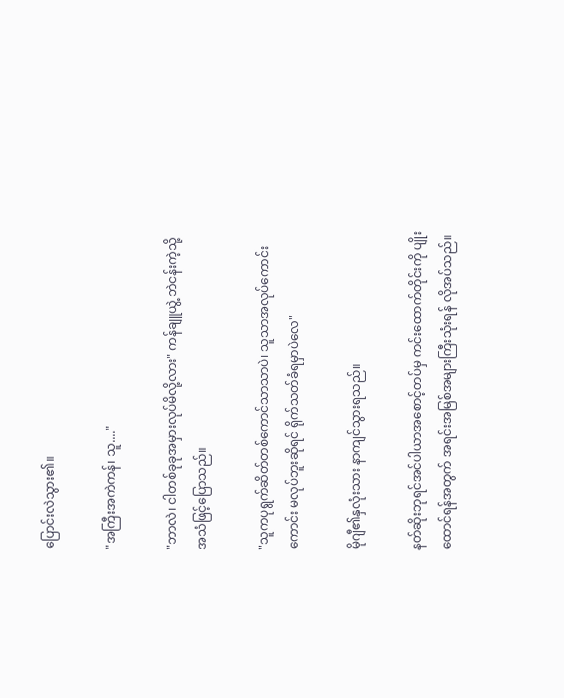ပြောင်းလဲသွား၏။

"အကြီးအကဲကန်၊ သူ...."

"ဘာလဲ၊ ငါတစ်ခုခုအမှားလုပ်မိလို့လား" ကန်ချူယွဲ့ ဘဲငန်းကဲ့သို့အသံဖြင့်ပြောသည်။

"သူကပုရွက်ဆိတ်တစ်ကောင်သာသာပဲ၊ သူသာအလုပ်ကောင်းကောင်း မလုပ်ဘူးဆိုရင် ရိုက်သတ်ခံရမှာပဲလေ"

မိုဂျီ၏နှလုံးသား နာကျင်သွားရသည်။

နတ်ဆိုးဘုရင်အင်ပါယာအစောင့်တပ်မှ ကင်းထောက်တိုင်းကို ပျိုးထောင်ရန်အတွက် အရင်းအမြစ်အများကြီးသုံးရန် လိုအပ်သည်။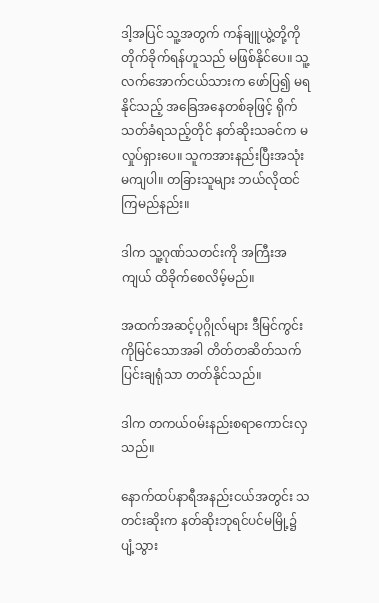ဒါ့အပြင် သူ့အတွက် ကန်ချူယွဲ့တို့ကို တိုက်ခိုက်ရန်ဟူသည် မဖြစ်နိုင်ပေ။ သူ့လက်အောက်ငယ်သားက ဖော်ပြ၍ မရနိုင်သည့် အခြေအနေတစ်ခုဖြင့် ရိုက်သတ်ခံရသည့်တိုင် နတ်ဆိုးသခင်က မလှုပ်ရှားပေ။ သူကအားနည်းပြီးအသုံးမကျပါ။ တခြားသူများ ဘယ်လိုထင်ကြမည်နည်း။

ဒါက သူ့ဂုဏ်သတင်းကို အကြီးအကျယ် ထိခိုက်စေလိမ့်မည်။

အထက်အဆင့်ပုဂ္ဂိုလ်များ ဒီမြင်ကွင်းကိုမြင်သောအခါ တိတ်တဆိတ်သက်ပြင်းချရုံသာ တတ်နိုင်သည်။

ဒါက တကယ်၀မ်းနည်းစရာကောင်းလှသည်။

နောက်ထပ်နာရီအနည်းငယ်အတွင်း သတင်းဆိုးက နတ်ဆိုးဘုရင်ပင်မမြို့၌ ပျံ့သွား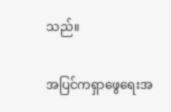သည်။

အပြင်ကရှာဖွေရေးအ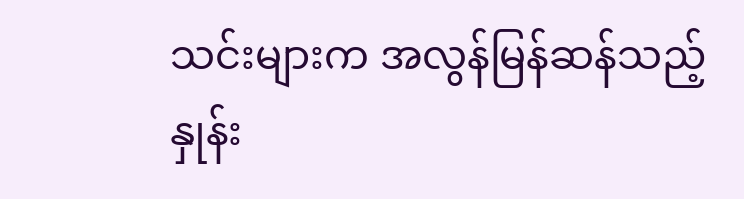သင်းများက အလွန်မြန်ဆန်သည့်နှုန်း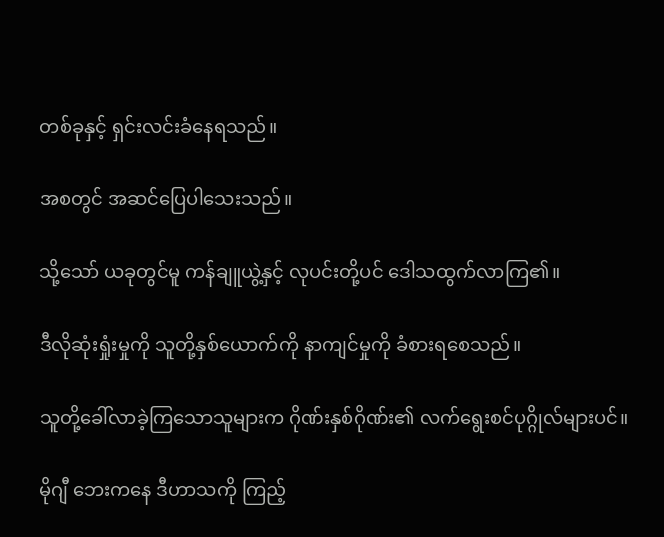တစ်ခုနှင့် ရှင်းလင်းခံနေရသည်။

အစတွင် အဆင်ပြေပါသေးသည်။

သို့သော် ယခုတွင်မူ ကန်ချူယွဲ့နှင့် လုပင်းတို့ပင် ဒေါသထွက်လာကြ၏။

ဒီလိုဆုံးရှုံးမှုကို သူတို့နှစ်ယောက်ကို နာကျင်မှုကို ခံစားရစေသည်။

သူတို့ခေါ်လာခဲ့ကြသောသူများက ဂိုဏ်းနှစ်ဂိုဏ်း၏ လက်ရွေးစင်ပုဂ္ဂိုလ်များပင်။

မိုဂျီ ဘေးကနေ ဒီဟာသကို ကြည့်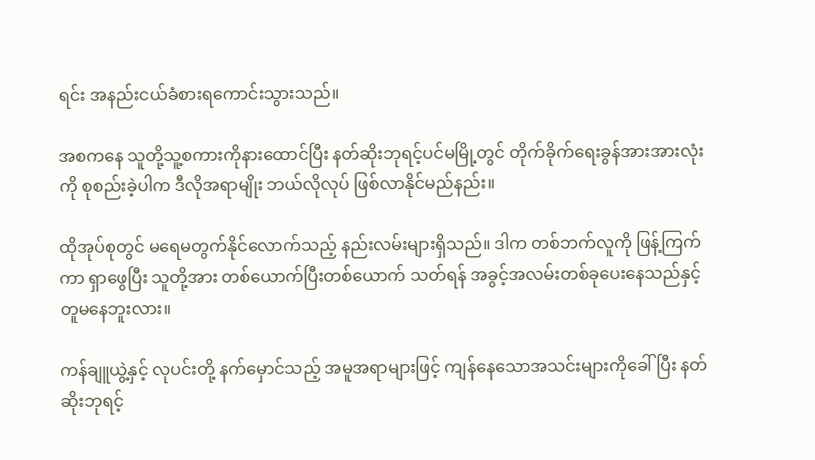ရင်း အနည်းငယ်ခံစားရကောင်းသွားသည်။

အစကနေ သူတို့သူ့စကားကိုနားထောင်ပြီး နတ်ဆိုးဘုရင့်ပင်မမြို့တွင် တိုက်ခိုက်ရေးခွန်အားအားလုံးကို စုစည်းခဲ့ပါက ဒီလိုအရာမျိုး ဘယ်လိုလုပ် ဖြစ်လာနိုင်မည်နည်း။

ထိုအုပ်စုတွင် မရေမတွက်နိုင်လောက်သည့် နည်းလမ်းများရှိသည်။ ဒါက တစ်ဘက်လူကို ဖြန့်ကြက်ကာ ရှာဖွေပြီး သူတို့အား တစ်ယောက်ပြီးတစ်ယောက် သတ်ရန် အခွင့်အလမ်းတစ်ခုပေးနေသည်နှင့် တူမနေဘူးလား။

ကန်ချူယွဲ့နှင့် လုပင်းတို့ နက်မှောင်သည့် အမူအရာများဖြင့် ကျန်နေသောအသင်းများကိုခေါ်ပြီး နတ်ဆိုးဘုရင့်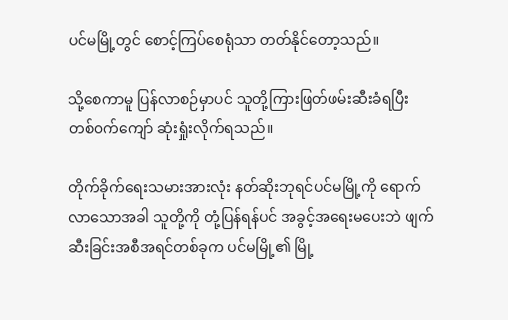ပင်မမြို့တွင် စောင့်ကြပ်စေရုံသာ တတ်နိုင်တော့သည်။

သို့စေကာမူ ပြန်လာစဉ်မှာပင် သူတို့ကြားဖြတ်ဖမ်းဆီးခံရပြီး တစ်၀က်ကျော် ဆုံးရှုံးလိုက်ရသည်။

တိုက်ခိုက်ရေးသမားအားလုံး နတ်ဆိုးဘုရင်ပင်မမြို့ကို ရောက်လာသောအခါ သူတို့ကို တုံ့ပြန်ရန်ပင် အခွင့်အရေးမပေးဘဲ ဖျက်ဆီးခြင်းအစီအရင်တစ်ခုက ပင်မမြို့၏ မြို့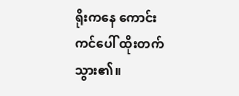ရိုးကနေ ကောင်းကင်ပေါ် ထိုးတက်သွား၏။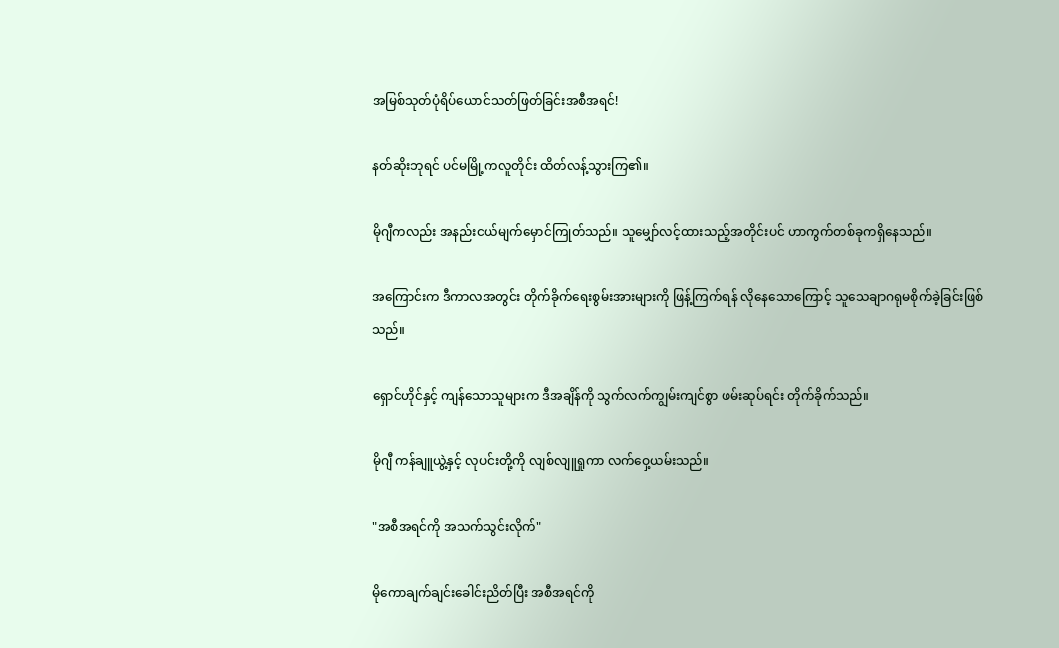အမြစ်သုတ်ပုံရိပ်ယောင်သတ်ဖြတ်ခြင်းအစီအရင်!

နတ်ဆိုးဘုရင် ပင်မမြို့ကလူတိုင်း ထိတ်လန့်သွားကြ၏။

မိုဂျီကလည်း အနည်းငယ်မျက်မှောင်ကြုတ်သည်။ သူမျှော်လင့်ထားသည့်အတိုင်းပင် ဟာကွက်တစ်ခုကရှိနေသည်။

အကြောင်းက ဒီကာလအတွင်း တိုက်ခိုက်ရေးစွမ်းအားများကို ဖြန့်ကြက်ရန် လိုနေသောကြောင့် သူသေချာဂရုမစိုက်ခဲ့ခြင်းဖြစ်သည်။

ရှောင်ဟိုင်နှင့် ကျန်သောသူများက ဒီအချိန်ကို သွက်လက်ကျွမ်းကျင်စွာ ဖမ်းဆုပ်ရင်း တိုက်ခိုက်သည်။

မိုဂျီ ကန်ချူယွဲ့နှင့် လုပင်းတို့ကို လျစ်လျူရှုကာ လက်ဝှေ့ယမ်းသည်။

"အစီအရင်ကို အသက်သွင်းလိုက်"

မိုကောချက်ချင်းခေါင်းညိတ်ပြီး အစီအရင်ကို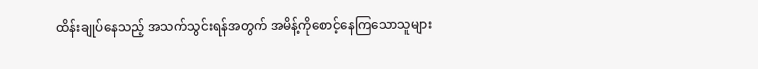ထိန်းချုပ်နေသည့် အသက်သွင်းရန်အတွက် အမိန့်ကိုစောင့်နေကြသောသူများ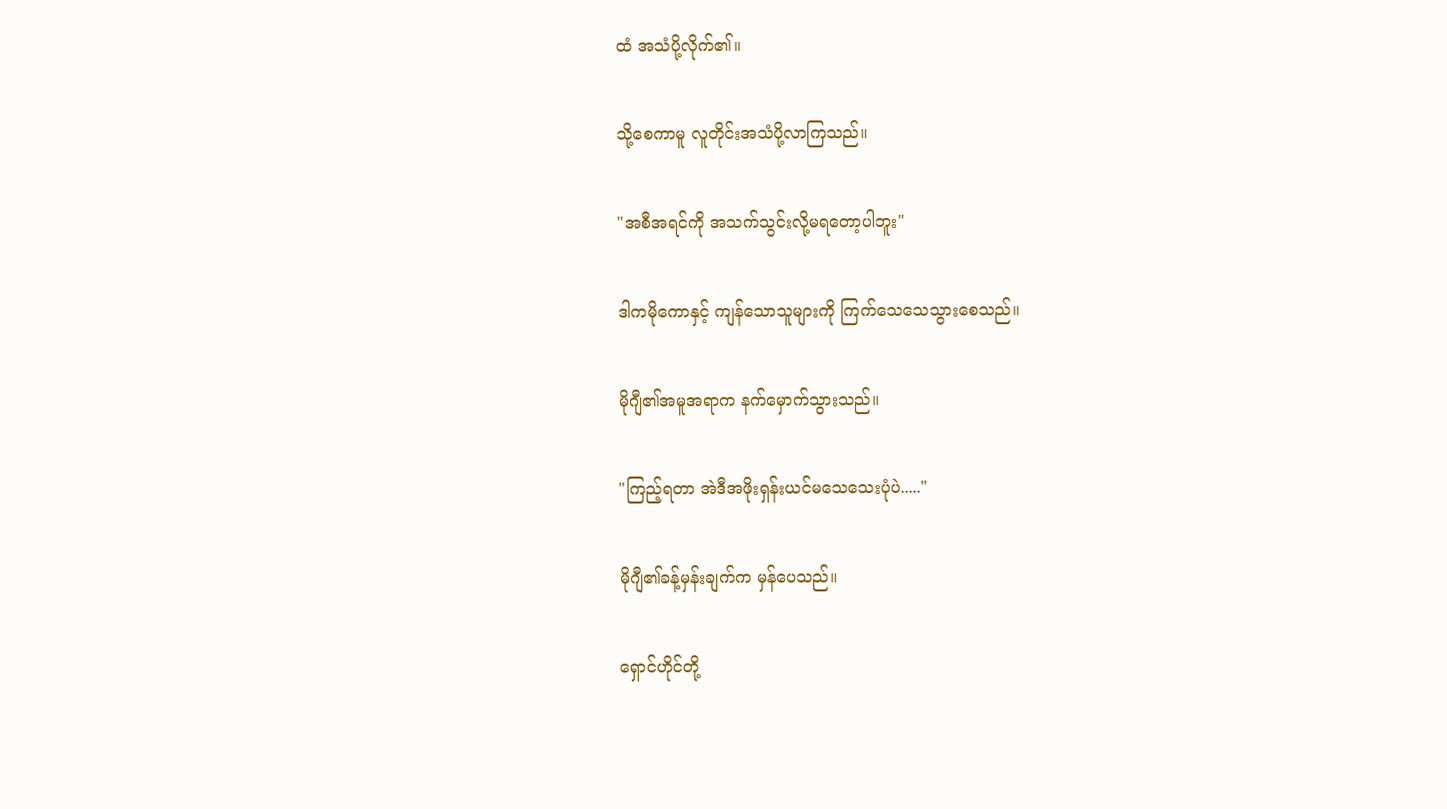ထံ အသံပို့လိုက်၏။

သို့စေကာမူ လူတိုင်းအသံပို့လာကြသည်။

"အစီအရင်ကို အသက်သွင်းလို့မရတော့ပါဘူး"

ဒါကမိုကောနှင့် ကျန်သောသူများကို ကြက်သေသေသွားစေသည်။

မိုဂျီ၏အမူအရာက နက်မှောက်သွားသည်။

"ကြည့်ရတာ အဲဒီအဖိုးရှန်းယင်မသေသေးပုံပဲ....."

မိုဂျီ၏ခန့်မှန်းချက်က မှန်ပေသည်။

ရှောင်ဟိုင်တို့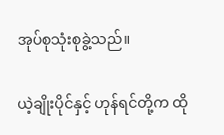အုပ်စုသုံးစုခွဲ့သည်။

ယဲ့ချိုးပိုင်နှင့် ဟုန်ရင်တို့က ထို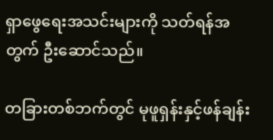ရှာဖွေရေးအသင်းများကို သတ်ရန်အတွက် ဦးဆောင်သည်။

တခြားတစ်ဘက်တွင် မုဖူရှန်းနှင့်ဖန်ချန်း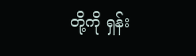တို့ကို ရှန်း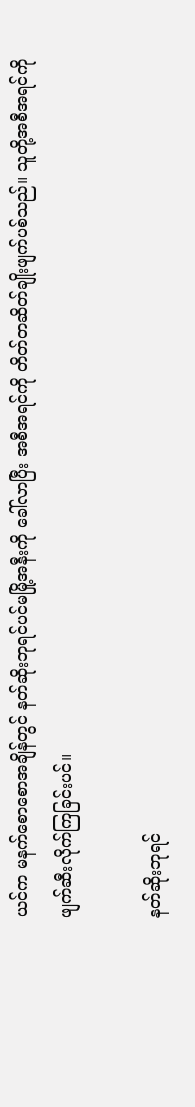ယင်က မနက်စောစောအချိန်တွင် နတ်ဆိုးဘုရင်ပင်မမြို့အနီးကို ခေါ်လာပြီး အစီအရင်ကို တိတ်တဆိတ်ချိုးဖျက်ပစ်သည်။ သူတို့အစီအရင်ကို ဖျက်ဆီးလိုက်ကြခြင်းပင်။

နတ်ဆိုးဘုရင်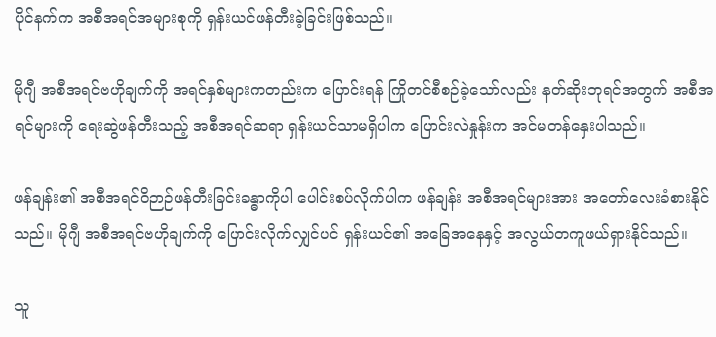ပိုင်နက်က အစီအရင်အများစုကို ရှန်းယင်ဖန်တီးခဲ့ခြင်းဖြစ်သည်။

မိုဂျီ အစီအရင်ဗဟိုချက်ကို အရင်နှစ်များကတည်းက ပြောင်းရန် ကြိုတင်စီစဉ်ခဲ့သော်လည်း နတ်ဆိုးဘုရင်အတွက် အစီအရင်များကို ရေးဆွဲဖန်တီးသည့် အစီအရင်ဆရာ ရှန်းယင်သာမရှိပါက ပြောင်းလဲနှုန်းက အင်မတန်နှေးပါသည်။

ဖန်ချန်း၏ အစီအရင်ဝိဉာဉ်ဖန်တီးခြင်းခန္ဓာကိုပါ ပေါင်းစပ်လိုက်ပါက ဖန်ချန်း အစီအရင်များအား အတော်လေးခံစားနိုင်သည်။ မိုဂျီ အစီအရင်ဗဟိုချက်ကို ပြောင်းလိုက်လျှင်ပင် ရှန်းယင်၏ အခြေအနေနှင့် အလွယ်တကူဖယ်ရှားနိုင်သည်။

သူ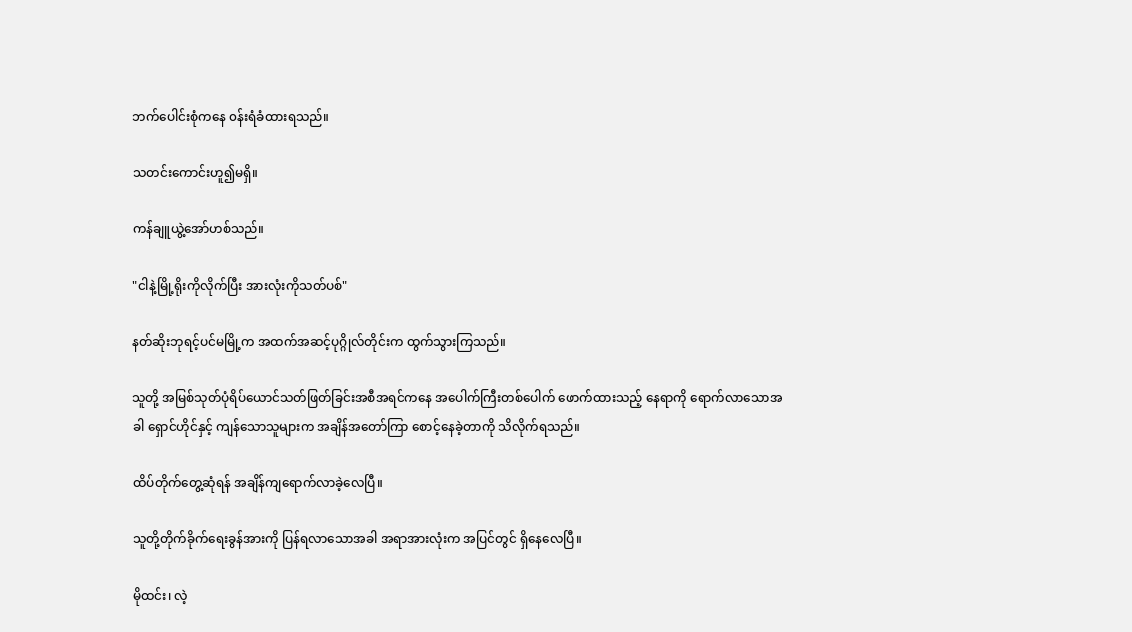ဘက်ပေါင်းစုံကနေ ၀န်းရံခံထားရသည်။

သတင်းကောင်းဟူ၍မရှိ။

ကန်ချူယွဲ့အော်ဟစ်သည်။

"ငါနဲ့မြို့ရိုးကိုလိုက်ပြီး အားလုံးကိုသတ်ပစ်"

နတ်ဆိုးဘုရင့်ပင်မမြို့က အထက်အဆင့်ပုဂ္ဂိုလ်တိုင်းက ထွက်သွားကြသည်။

သူတို့ အမြစ်သုတ်ပုံရိပ်ယောင်သတ်ဖြတ်ခြင်းအစီအရင်ကနေ အပေါက်ကြီးတစ်ပေါက် ဖောက်ထားသည့် နေရာကို ရောက်လာသောအခါ ရှောင်ဟိုင်နှင့် ကျန်သောသူများက အချိန်အတော်ကြာ စောင့်နေခဲ့တာကို သိလိုက်ရသည်။

ထိပ်တိုက်တွေ့ဆုံရန် အချိန်ကျရောက်လာခဲ့လေပြီ။

သူတို့တိုက်ခိုက်ရေးခွန်အားကို ပြန်ရလာသောအခါ အရာအားလုံးက အပြင်တွင် ရှိနေလေပြီ။

မိုထင်း၊ လဲ့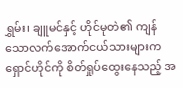ရွှမ်း၊ ချူမင်နှင့် ဟိုင်မုတဲ၏ ကျန်သောလက်အောက်ငယ်သားများက ရှောင်ဟိုင်ကို စိတ်ရှုပ်ထွေးနေသည့် အ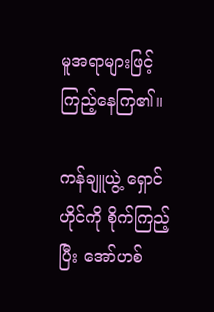မူအရာများဖြင့် ကြည့်နေကြ၏။

ကန်ချူယွဲ့ ရှောင်ဟိုင်ကို စိုက်ကြည့်ပြီး အော်ဟစ်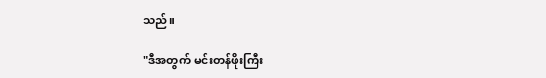သည်။

"ဒီအတွက် မင်းတန်ဖိုးကြီး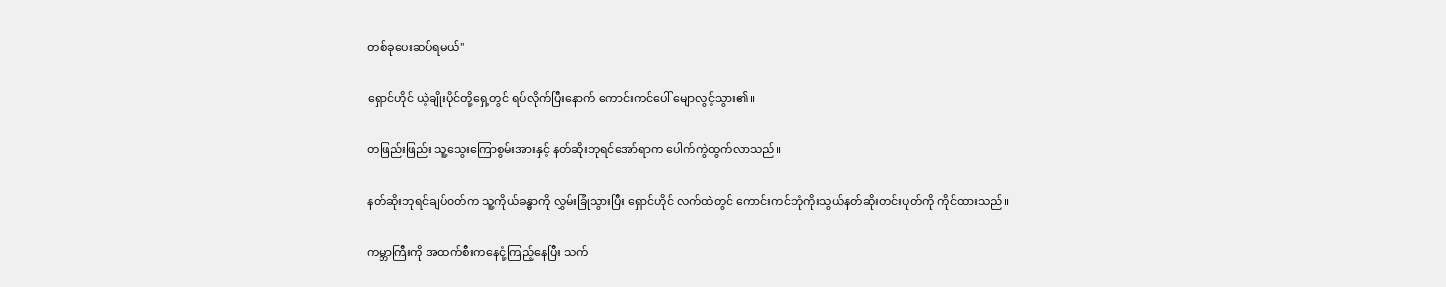တစ်ခုပေးဆပ်ရမယ်"

ရှောင်ဟိုင် ယဲ့ချိုးပိုင်တို့ရှေ့တွင် ရပ်လိုက်ပြီးနောက် ကောင်းကင်ပေါ် မျောလွင့်သွား၏။

တဖြည်းဖြည်း သူ့သွေးကြောစွမ်းအားနှင့် နတ်ဆိုးဘုရင်အော်ရာက ပေါက်ကွဲထွက်လာသည်။

နတ်ဆိုးဘုရင်ချပ်၀တ်က သူ့ကိုယ်ခန္ဓာကို လွှမ်းခြုံသွားပြီး ရှောင်ဟိုင် လက်ထဲတွင် ကောင်းကင်ဘုံကိုးသွယ်နတ်ဆိုးတင်းပုတ်ကို ကိုင်ထားသည်။

ကမ္ဘာကြီးကို အထက်စီးကနေငုံ့ကြည့်နေပြီး သက်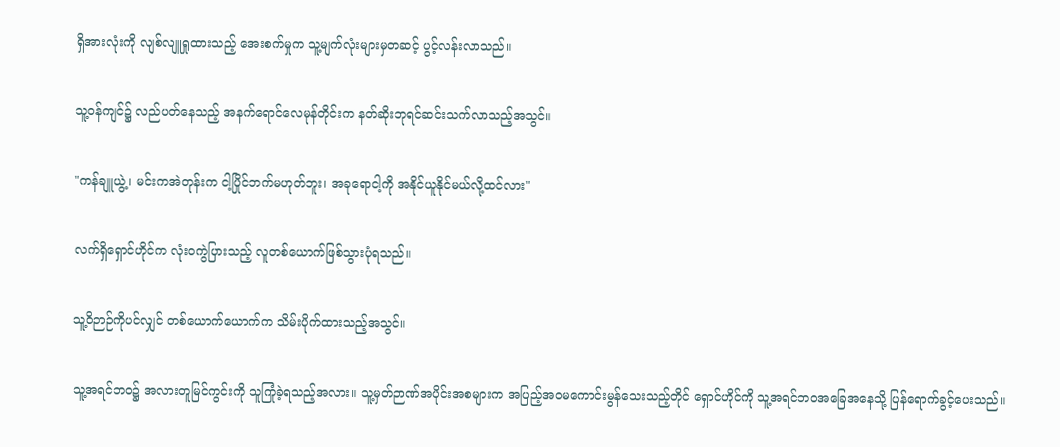ရှိအားလုံးကို လျစ်လျူရှုထားသည့် အေးစက်မှုက သူ့မျက်လုံးများမှတဆင့် ပွင့်လန်းလာသည်။

သူ့၀န်ကျင်၌ လည်ပတ်နေသည့် အနက်ရောင်လေမုန်တိုင်းက နတ်ဆိုးဘုရင်ဆင်းသက်လာသည့်အသွင်။

"ကန်ချူယွဲ့၊ မင်းကအဲတုန်းက ငါ့ပြိုင်ဘက်မဟုတ်ဘူး၊ အခုရောငါ့ကို အနိုင်ယူနိုင်မယ်လို့ထင်လား"

လက်ရှိရှောင်ဟိုင်က လုံး၀ကွဲပြားသည့် လူတစ်ယောက်ဖြစ်သွားပုံရသည်။

သူ့ဝိဉာဉ်ကိုပင်လျှင် တစ်ယောက်ယောက်က သိမ်းပိုက်ထားသည့်အသွင်။

သူ့အရင်ဘ၀၌ အလားတူမြင်ကွင်းကို သူကြုံခဲ့ရသည့်အလား။ သူ့မှတ်ဉာဏ်အပိုင်းအစများက အပြည့်အ၀မကောင်းမွန်သေးသည့်တိုင် ရှောင်ဟိုင်ကို သူ့အရင်ဘ၀အခြေအနေသို့ ပြန်ရောက်ခွင့်ပေးသည်။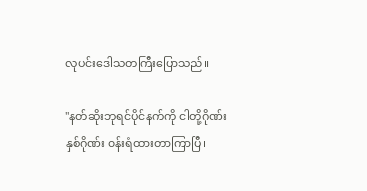လုပင်းဒေါသတကြီးပြောသည်။

"နတ်ဆိုးဘုရင်ပိုင်နက်ကို ငါတို့ဂိုဏ်းနှစ်ဂိုဏ်း ၀န်းရံထားတာကြာပြီ၊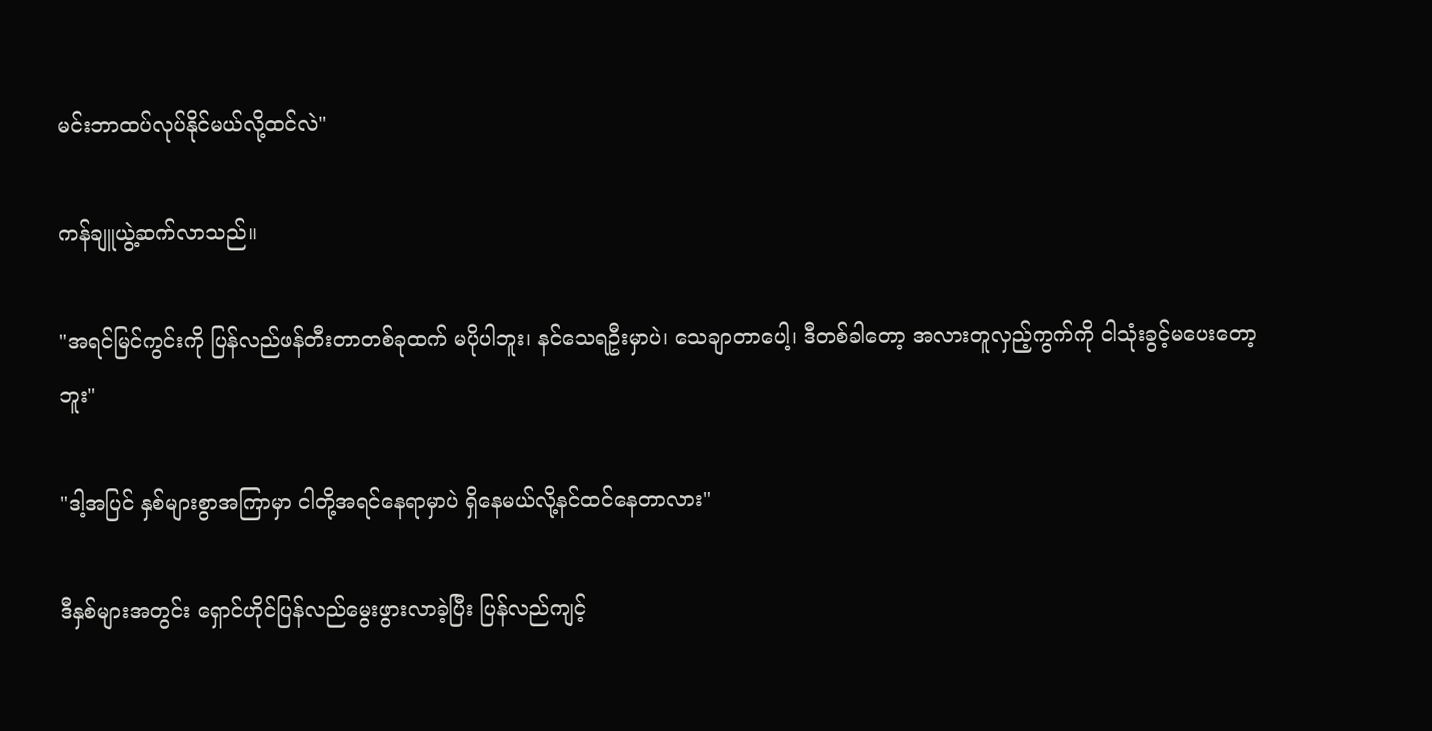မင်းဘာထပ်လုပ်နိုင်မယ်လို့ထင်လဲ"

ကန်ချူယွဲ့ဆက်လာသည်။

"အရင်မြင်ကွင်းကို ပြန်လည်ဖန်တီးတာတစ်ခုထက် မပိုပါဘူး၊ နင်သေရဦးမှာပဲ၊ သေချာတာပေါ့၊ ဒီတစ်ခါတော့ အလားတူလှည့်ကွက်ကို ငါသုံးခွင့်မပေးတော့ဘူး"

"ဒါ့အပြင် နှစ်များစွာအကြာမှာ ငါတို့အရင်နေရာမှာပဲ ရှိနေမယ်လို့နင်ထင်နေတာလား"

ဒီနှစ်များအတွင်း ရှောင်ဟိုင်ပြန်လည်မွေးဖွားလာခဲ့ပြီး ပြန်လည်ကျင့်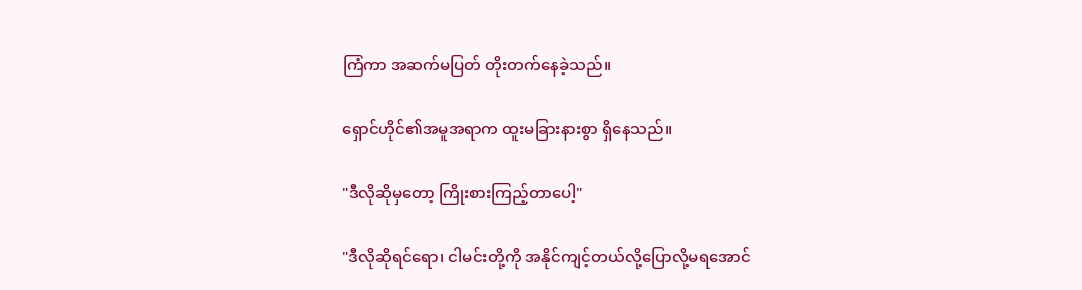ကြံကာ အဆက်မပြတ် တိုးတက်နေခဲ့သည်။

ရှောင်ဟိုင်၏အမူအရာက ထူးမခြားနားစွာ ရှိနေသည်။

"ဒီလိုဆိုမှတော့ ကြိုးစားကြည့်တာပေါ့"

"ဒီလိုဆိုရင်ရော၊ ငါမင်းတို့ကို အနိုင်ကျင့်တယ်လို့ပြောလို့မရအောင်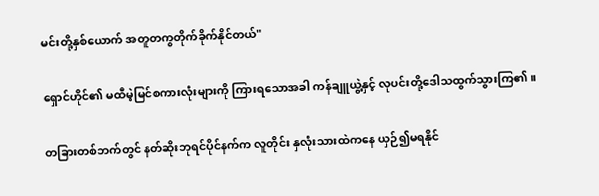မင်းတို့နှစ်ယောက် အတူတကွတိုက်ခိုက်နိုင်တယ်"

ရှောင်ဟိုင်၏ မထီမဲ့မြင်စကားလုံးများကို ကြားရသောအခါ ကန်ချူယွဲ့နှင့် လုပင်းတို့ဒေါသထွက်သွားကြ၏။

တခြားတစ်ဘက်တွင် နတ်ဆိုးဘုရင်ပိုင်နက်က လူတိုင်း နှလုံးသားထဲကနေ ယှဉ်၍မရနိုင်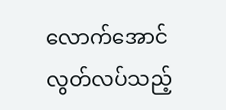လောက်အောင် လွတ်လပ်သည့်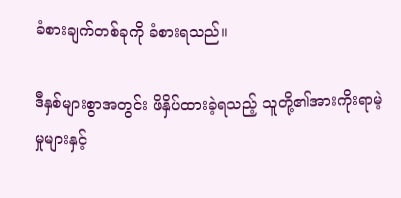ခံစားချက်တစ်ခုကို ခံစားရသည်။

ဒီနှစ်များစွာအတွင်း ဖိနှိပ်ထားခဲ့ရသည့် သူတို့၏အားကိုးရာမဲ့မှုများနှင့်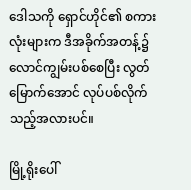ဒေါသကို ရှောင်ဟိုင်၏ စကားလုံးများက ဒီအခိုက်အတန့်၌ လောင်ကျွမ်းပစ်စေပြီး လွတ်မြောက်အောင် လုပ်ပစ်လိုက်သည့်အလားပင်။

မြို့ရိုးပေါ်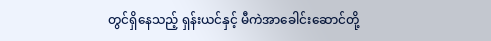တွင်ရှိနေသည့် ရှန်းယင်နှင့် မီကဲအာခေါင်းဆောင်တို့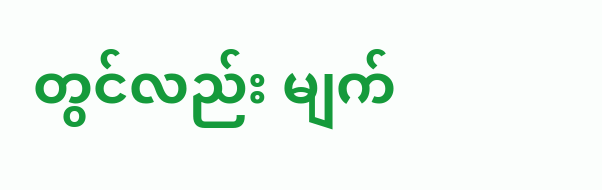တွင်လည်း မျက်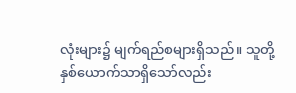လုံးများ၌ မျက်ရည်စများရှိသည်။ သူတို့နှစ်ယောက်သာရှိသော်လည်း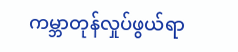ကမ္ဘာတုန်လှုပ်ဖွယ်ရာ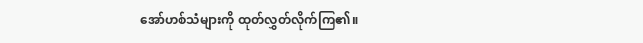အော်ဟစ်သံများကို ထုတ်လွှတ်လိုက်ကြ၏။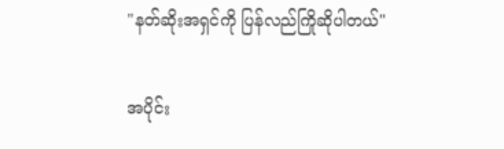"နတ်ဆိုးအရှင်ကို ပြန်လည်ကြိုဆိုပါတယ်"

အပိုင်း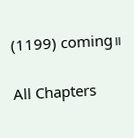(1199) coming။

All Chapters